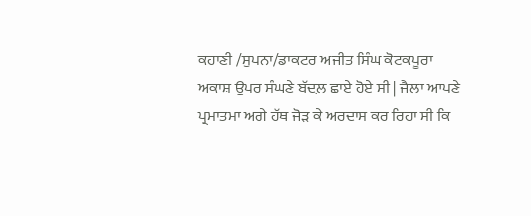ਕਹਾਣੀ /ਸੁਪਨਾ/ਡਾਕਟਰ ਅਜੀਤ ਸਿੰਘ ਕੋਟਕਪੂਰਾ
ਅਕਾਸ਼ ਉਪਰ ਸੰਘਣੇ ਬੱਦਲ਼ ਛਾਏ ਹੋਏ ਸੀ | ਜੈਲਾ ਆਪਣੇ ਪ੍ਰਮਾਤਮਾ ਅਗੇ ਹੱਥ ਜੋੜ ਕੇ ਅਰਦਾਸ ਕਰ ਰਿਹਾ ਸੀ ਕਿ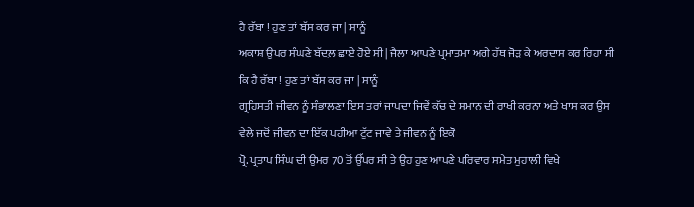ਹੈ ਰੱਬਾ ! ਹੁਣ ਤਾਂ ਬੱਸ ਕਰ ਜਾ | ਸਾਨੂੰ
ਅਕਾਸ਼ ਉਪਰ ਸੰਘਣੇ ਬੱਦਲ਼ ਛਾਏ ਹੋਏ ਸੀ | ਜੈਲਾ ਆਪਣੇ ਪ੍ਰਮਾਤਮਾ ਅਗੇ ਹੱਥ ਜੋੜ ਕੇ ਅਰਦਾਸ ਕਰ ਰਿਹਾ ਸੀ ਕਿ ਹੈ ਰੱਬਾ ! ਹੁਣ ਤਾਂ ਬੱਸ ਕਰ ਜਾ | ਸਾਨੂੰ
ਗ੍ਰਹਿਸਤੀ ਜੀਵਨ ਨੂੰ ਸੰਭਾਲਣਾ ਇਸ ਤਰਾਂ ਜਾਪਦਾ ਜਿਵੇਂ ਕੱਚ ਦੇ ਸਮਾਨ ਦੀ ਰਾਖੀ ਕਰਨਾ ਅਤੇ ਖਾਸ ਕਰ ਉਸ ਵੇਲੇ ਜਦੋਂ ਜੀਵਨ ਦਾ ਇੱਕ ਪਹੀਆ ਟੁੱਟ ਜਾਵੇ ਤੇ ਜੀਵਨ ਨੂੰ ਇਕੋ
ਪ੍ਰੋ. ਪ੍ਰਤਾਪ ਸਿੰਘ ਦੀ ਉਮਰ 70 ਤੋਂ ਉੱਪਰ ਸੀ ਤੇ ਉਹ ਹੁਣ ਆਪਣੇ ਪਰਿਵਾਰ ਸਮੇਤ ਮੁਹਾਲੀ ਵਿਖੇ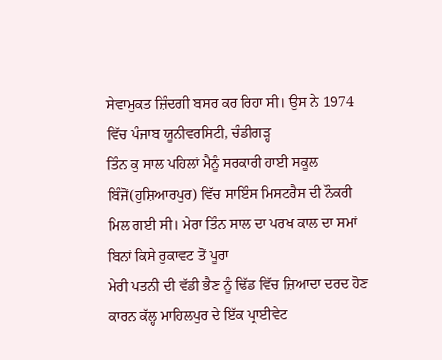ਸੇਵਾਮੁਕਤ ਜ਼ਿੰਦਗੀ ਬਸਰ ਕਰ ਰਿਹਾ ਸੀ। ਉਸ ਨੇ 1974 ਵਿੱਚ ਪੰਜਾਬ ਯੂਨੀਵਰਸਿਟੀ, ਚੰਡੀਗੜ੍ਹ
ਤਿੰਨ ਕੁ ਸਾਲ ਪਹਿਲਾਂ ਮੈਨੂੰ ਸਰਕਾਰੀ ਹਾਈ ਸਕੂਲ ਬਿੰਜੋਂ(ਹੁਸ਼ਿਆਰਪੁਰ) ਵਿੱਚ ਸਾਇੰਸ ਮਿਸਟਰੈਸ ਦੀ ਨੌਕਰੀ ਮਿਲ ਗਈ ਸੀ। ਮੇਰਾ ਤਿੰਨ ਸਾਲ ਦਾ ਪਰਖ ਕਾਲ ਦਾ ਸਮਾਂ ਬਿਨਾਂ ਕਿਸੇ ਰੁਕਾਵਟ ਤੋਂ ਪੂਰਾ
ਮੇਰੀ ਪਤਨੀ ਦੀ ਵੱਡੀ ਭੈਣ ਨੂੰ ਢਿੱਡ ਵਿੱਚ ਜ਼ਿਆਦਾ ਦਰਦ ਹੋਣ ਕਾਰਨ ਕੱਲ੍ਹ ਮਾਹਿਲਪੁਰ ਦੇ ਇੱਕ ਪ੍ਰਾਈਵੇਟ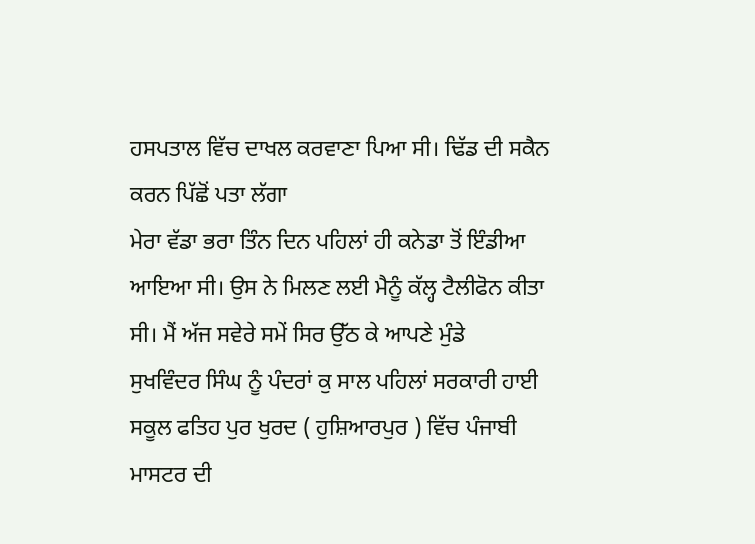ਹਸਪਤਾਲ ਵਿੱਚ ਦਾਖਲ ਕਰਵਾਣਾ ਪਿਆ ਸੀ। ਢਿੱਡ ਦੀ ਸਕੈਨ ਕਰਨ ਪਿੱਛੋਂ ਪਤਾ ਲੱਗਾ
ਮੇਰਾ ਵੱਡਾ ਭਰਾ ਤਿੰਨ ਦਿਨ ਪਹਿਲਾਂ ਹੀ ਕਨੇਡਾ ਤੋਂ ਇੰਡੀਆ ਆਇਆ ਸੀ। ਉਸ ਨੇ ਮਿਲਣ ਲਈ ਮੈਨੂੰ ਕੱਲ੍ਹ ਟੈਲੀਫੋਨ ਕੀਤਾ ਸੀ। ਮੈਂ ਅੱਜ ਸਵੇਰੇ ਸਮੇਂ ਸਿਰ ਉੱਠ ਕੇ ਆਪਣੇ ਮੁੰਡੇ
ਸੁਖਵਿੰਦਰ ਸਿੰਘ ਨੂੰ ਪੰਦਰਾਂ ਕੁ ਸਾਲ ਪਹਿਲਾਂ ਸਰਕਾਰੀ ਹਾਈ ਸਕੂਲ ਫਤਿਹ ਪੁਰ ਖੁਰਦ ( ਹੁਸ਼ਿਆਰਪੁਰ ) ਵਿੱਚ ਪੰਜਾਬੀ ਮਾਸਟਰ ਦੀ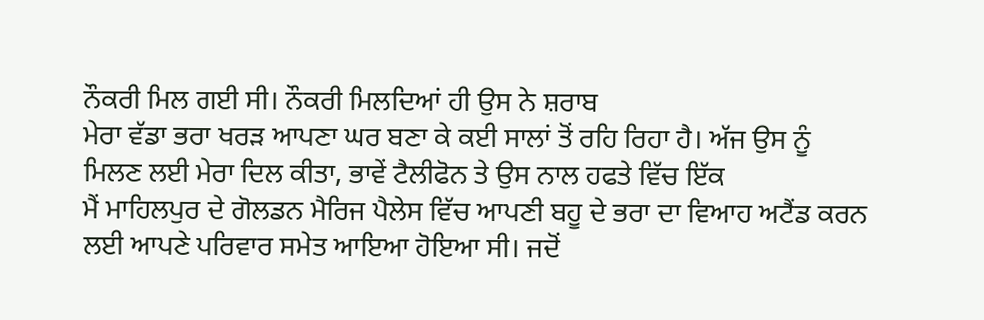ਨੌਕਰੀ ਮਿਲ ਗਈ ਸੀ। ਨੌਕਰੀ ਮਿਲਦਿਆਂ ਹੀ ਉਸ ਨੇ ਸ਼ਰਾਬ
ਮੇਰਾ ਵੱਡਾ ਭਰਾ ਖਰੜ ਆਪਣਾ ਘਰ ਬਣਾ ਕੇ ਕਈ ਸਾਲਾਂ ਤੋਂ ਰਹਿ ਰਿਹਾ ਹੈ। ਅੱਜ ਉਸ ਨੂੰ ਮਿਲਣ ਲਈ ਮੇਰਾ ਦਿਲ ਕੀਤਾ, ਭਾਵੇਂ ਟੈਲੀਫੋਨ ਤੇ ਉਸ ਨਾਲ ਹਫਤੇ ਵਿੱਚ ਇੱਕ
ਮੈਂ ਮਾਹਿਲਪੁਰ ਦੇ ਗੋਲਡਨ ਮੈਰਿਜ ਪੈਲੇਸ ਵਿੱਚ ਆਪਣੀ ਬਹੂ ਦੇ ਭਰਾ ਦਾ ਵਿਆਹ ਅਟੈਂਡ ਕਰਨ ਲਈ ਆਪਣੇ ਪਰਿਵਾਰ ਸਮੇਤ ਆਇਆ ਹੋਇਆ ਸੀ। ਜਦੋਂ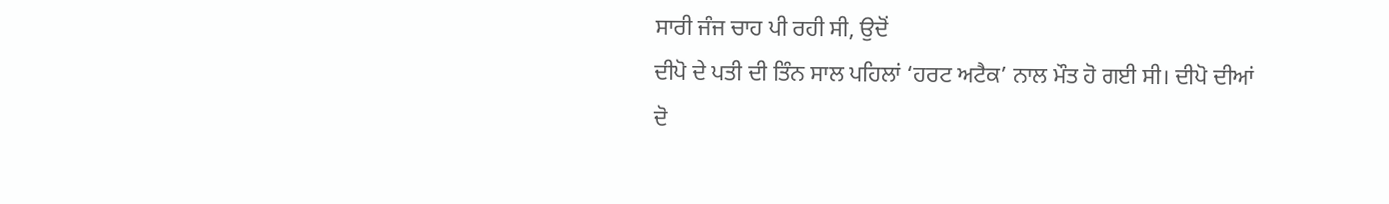ਸਾਰੀ ਜੰਜ ਚਾਹ ਪੀ ਰਹੀ ਸੀ, ਉਦੋਂ
ਦੀਪੋ ਦੇ ਪਤੀ ਦੀ ਤਿੰਨ ਸਾਲ ਪਹਿਲਾਂ ‘ਹਰਟ ਅਟੈਕ’ ਨਾਲ ਮੌਤ ਹੋ ਗਈ ਸੀ। ਦੀਪੋ ਦੀਆਂ ਦੋ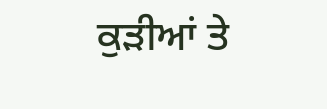ਕੁੜੀਆਂ ਤੇ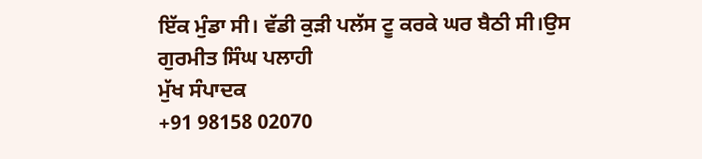ਇੱਕ ਮੁੰਡਾ ਸੀ। ਵੱਡੀ ਕੁੜੀ ਪਲੱਸ ਟੂ ਕਰਕੇ ਘਰ ਬੈਠੀ ਸੀ।ਉਸ
ਗੁਰਮੀਤ ਸਿੰਘ ਪਲਾਹੀ
ਮੁੱਖ ਸੰਪਾਦਕ
+91 98158 02070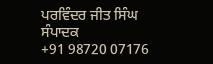ਪਰਵਿੰਦਰ ਜੀਤ ਸਿੰਘ
ਸੰਪਾਦਕ
+91 98720 07176